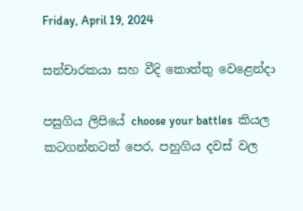Friday, April 19, 2024

සන්චාරකයා සහ වීදි කොත්තු වෙළෙන්දා

පසුගිය ලිපියේ choose your battles  කියල කටගන්නටත් පෙර, පහුගිය දවස් වල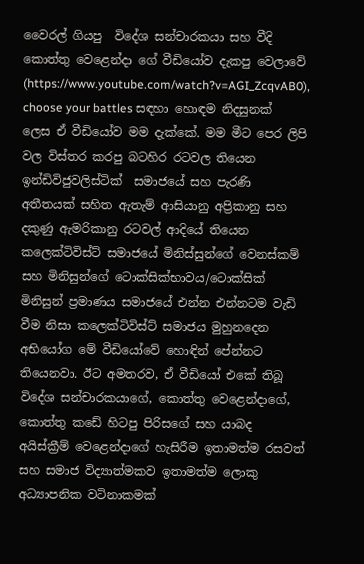වෛරල් ගියපු  විදේශ සන්චාරකයා සහ වීදි කොත්තු වෙළෙන්දා ගේ වීඩියෝව දැකපු වෙලාවේ (https://www.youtube.com/watch?v=AGI_ZcqvAB0), choose your battles සඳහා හොඳම නිදසුනක් ලෙස ඒ වීඩියෝව මම දැක්කේ. මම මීට පෙර ලිපි වල විස්තර කරපු බටහිර රටවල තියෙන ඉන්ඩිවිජුවලිස්ටික්  සමාජයේ සහ පැරණි අතීතයක් සහිත ඇතැම් ආසියානු අප්‍රිකානු සහ දකුණු ඇමරිකානු රටවල් ආදියේ තියෙන කලෙක්ටිවිස්ට් සමාජයේ මිනිස්සුන්ගේ වෙනස්කම් සහ මිනිසුන්ගේ ටොක්සික්භාවය/ටොක්සික් මිනිසුන් ප්‍රමාණය සමාජයේ එන්න එන්නටම වැඩි වීම නිසා කලෙක්ටිවිස්ට් සමාජය මුහුනදෙන අභියෝග මේ වීඩියෝවේ හොඳින් පේන්නට තියෙනවා. ඊට අමතරව, ඒ වීඩියෝ එකේ තිබූ විදේශ සන්චාරකයාගේ, කොත්තු වෙළෙන්දාගේ, කොත්තු කඩේ හිටපු පිරිසගේ සහ යාබද අයිස්ක්‍රීම් වෙළෙන්දාගේ හැසිරීම ඉතාමත්ම රසවත් සහ සමාජ විද්‍යාත්මකව ඉතාමත්ම ලොකු අධ්‍යාපනික වටිනාකමක්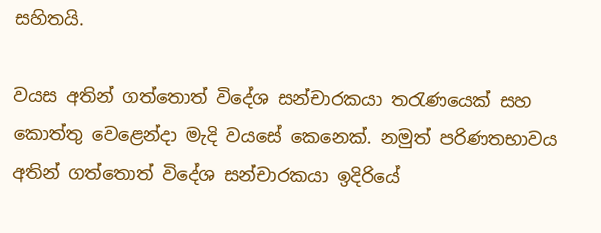සහිතයි.

වයස අතින් ගත්තොත් විදේශ සන්චාරකයා තරැණයෙක් සහ කොත්තු වෙළෙන්දා මැදි වයසේ කෙනෙක්. නමුත් පරිණතභාවය අතින් ගත්තොත් විදේශ සන්චාරකයා ඉදිරියේ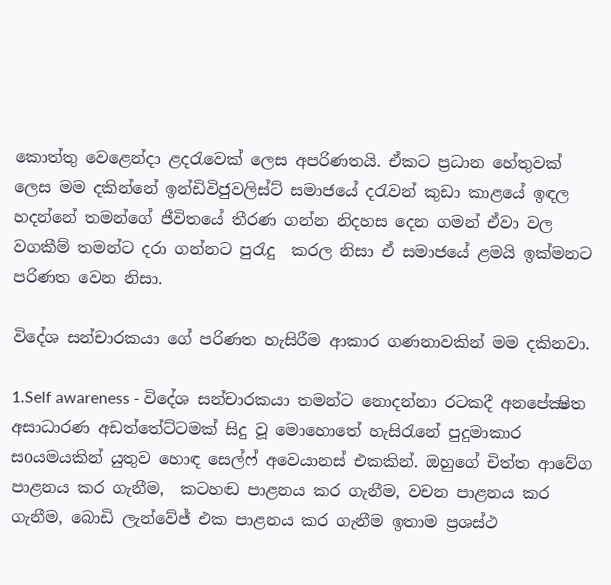කොත්තු වෙළෙන්දා ළදරැවෙක් ලෙස අපරිණතයි. ඒකට ප්‍රධාන හේතුවක් ලෙස මම දකින්නේ ඉන්ඩිවිජුවලිස්ට් සමාජයේ දරැවන් කුඩා කාළයේ ඉඳල හදන්නේ තමන්ගේ ජීවිතයේ තීරණ ගන්න නිදහස දෙන ගමන් ඒවා වල වගකීම් තමන්ට දරා ගන්නට පුරැදු  කරල නිසා ඒ සමාජයේ ළමයි ඉක්මනට පරිණත වෙන නිසා.

විදේශ සන්චාරකයා ගේ පරිණත හැසිරීම ආකාර ගණනාවකින් මම දකිනවා.

1.Self awareness - විදේශ සන්චාරකයා තමන්ට නොදන්නා රටකදී අනපේක්‍ෂිත අසාධාරණ අඩත්තේට්ටමක් සිදු වූ මොහොතේ හැසිරැනේ පුදුමාකාර සoයමයකින් යුතුව හොඳ සෙල්ෆ් අවෙයානස් එකකින්. ඔහුගේ චිත්ත ආවේග පාළනය කර ගැනීම,  කටහඬ පාළනය කර ගැනීම, වචන පාළනය කර ගැනීම, බොඩි ලැන්වේජ් එක පාළනය කර ගැනීම ඉතාම ප්‍රශස්ථ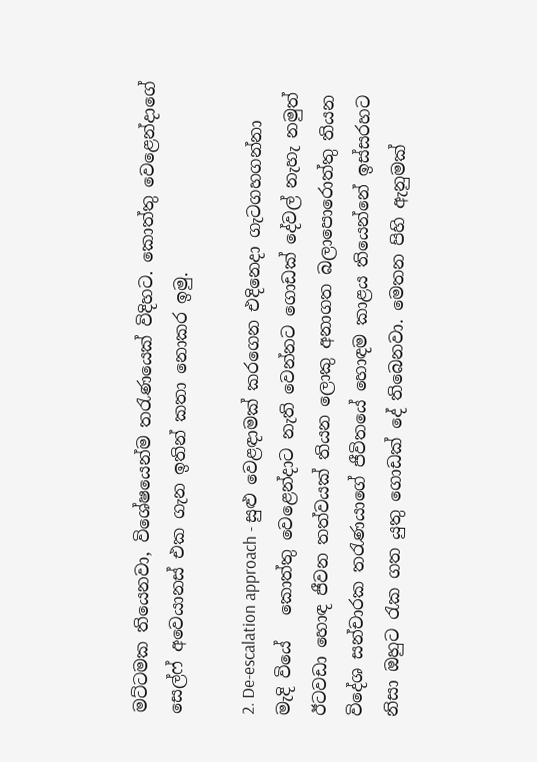මට්ටමක තියෙනවා, විශේෂයෙන්ම තරැණයෙක් විදිහට. කොත්තු වෙළෙන්දාගේ සෙල්ෆ් අවෙයානස් එක ගැන ඉතින් කතා නොකර ඉමු.

2. De-escalation approach - සුළු වෙළඳාමක් කරගෙන එදිනෙදා ගැටගහගන්නා මැදි වියේ   කොත්තු වෙළෙන්දාට නැති වෙන්නට ගොඩක් දේවල් නැහැ නමුත් ඊටවඩා හොඳ ජීවන තත්වයක් තියන ලොකු අනාගත බලාපොරොත්තු තියන විදේශ සන්චාරක තරැණයාගේ ජීවිතයේ හොඳම කාළය තියෙන්නේ ඉස්සරහට නිසා ඔහුට රැක ගත යුතු ගොඩක් දේ තිබෙනවා. මෙතන පිහි ඇනුමක්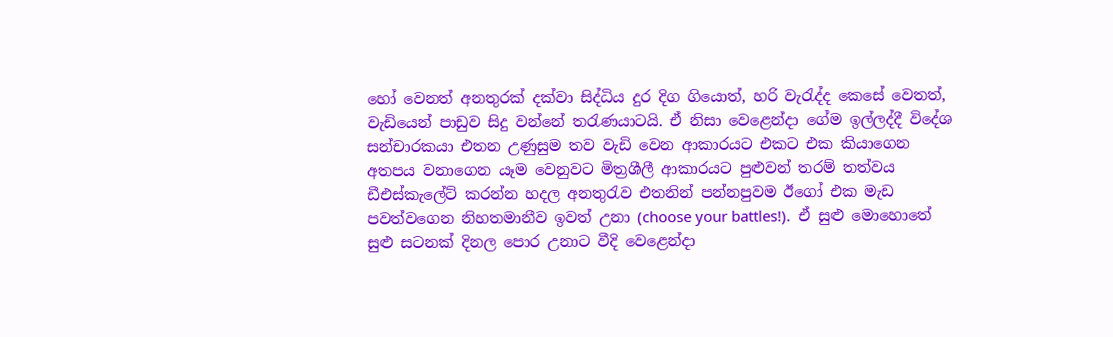හෝ වෙනත් අනතුරක් දක්වා සිද්ධිය දුර දිග ගියොත්, හරි වැරැද්ද කෙසේ වෙතත්, වැඩියෙන් පාඩුව සිදු වන්නේ තරැණයාටයි. ඒ නිසා වෙළෙන්දා ගේම ඉල්ලද්දී විදේශ සන්චාරකයා එතන උණුසුම තව වැඩි වෙන ආකාරයට එකට එක කියාගෙන අතපය වනාගෙන යෑම වෙනුවට මිත්‍රශීලී ආකාරයට පුළුවන් තරම් තත්වය ඩීඑස්කැලේට් කරන්න හදල අනතුරැව එතනින් පන්නපුවම ඊගෝ එක මැඩ පවත්වගෙන නිහතමානීව ඉවත් උනා (choose your battles!).  ඒ සුළු මොහොතේ සුළු සටනක් දිනල පොර උනාට වීදි වෙළෙන්දා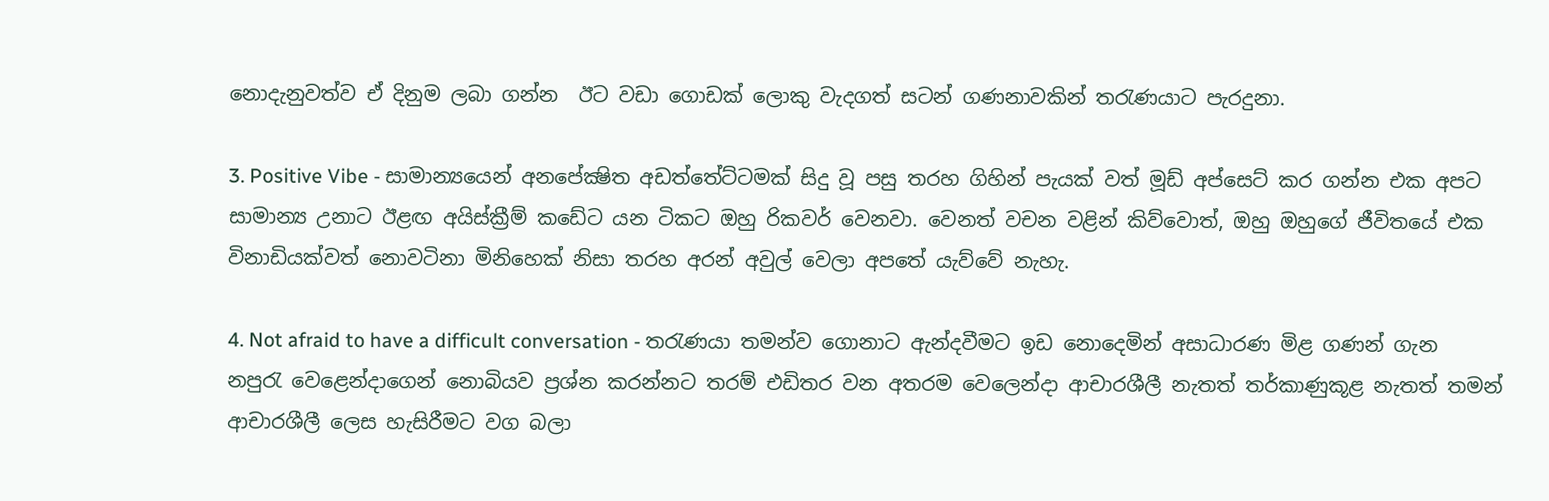නොදැනුවත්ව ඒ දිනුම ලබා ගන්න  ඊට වඩා ගොඩක් ලොකු වැදගත් සටන් ගණනාවකින් තරැණයාට පැරදුනා.

3. Positive Vibe - සාමාන්‍යයෙන් අනපේක්‍ෂිත අඩත්තේට්ටමක් සිදු වූ පසු තරහ ගිහින් පැයක් වත් මූඩ් අප්සෙට් කර ගන්න එක අපට සාමාන්‍ය උනාට ඊළඟ අයිස්ක්‍රීම් කඩේට යන ටිකට ඔහු රිකවර් වෙනවා. වෙනත් වචන වළින් කිව්වොත්, ඔහු ඔහුගේ ජීවිතයේ එක විනාඩියක්වත් නොවටිනා මිනිහෙක් නිසා තරහ අරන් අවුල් වෙලා අපතේ යැව්වේ නැහැ.

4. Not afraid to have a difficult conversation - තරැණයා තමන්ව ගොනාට ඇන්දවීමට ඉඩ නොදෙමින් අසාධාරණ මිළ ගණන් ගැන නපුරැ වෙළෙන්දාගෙන් නොබියව ප්‍රශ්න කරන්නට තරම් එඩිතර වන අතරම වෙලෙන්දා ආචාරශීලී නැතත් තර්කාණුකූළ නැතත් තමන් ආචාරශීලී ලෙස හැසිරීමට වග බලා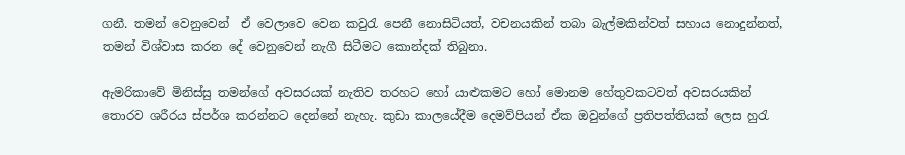ගනී. තමන් වෙනුවෙන්  ඒ වෙලාවෙ වෙන කවුරැ පෙනී නොසිටියත්, වචනයකින් තබා බැල්මකින්වත් සහාය නොදුන්නත්, තමන් විශ්වාස කරන දේ වෙනුවෙන් නැගී සිටීමට කොන්දක් තිබුනා.

ඇමරිකාවේ මිනිස්සු තමන්ගේ අවසරයක් නැතිව තරහට හෝ යාළුකමට හෝ මොනම හේතුවකටවත් අවසරයකින් තොරව ශරීරය ස්පර්ශ කරන්නට දෙන්නේ නැහැ. කුඩා කාලයේදීම දෙමව්පියන් ඒක ඔවුන්ගේ ප්‍රතිපත්තියක් ලෙස හුරැ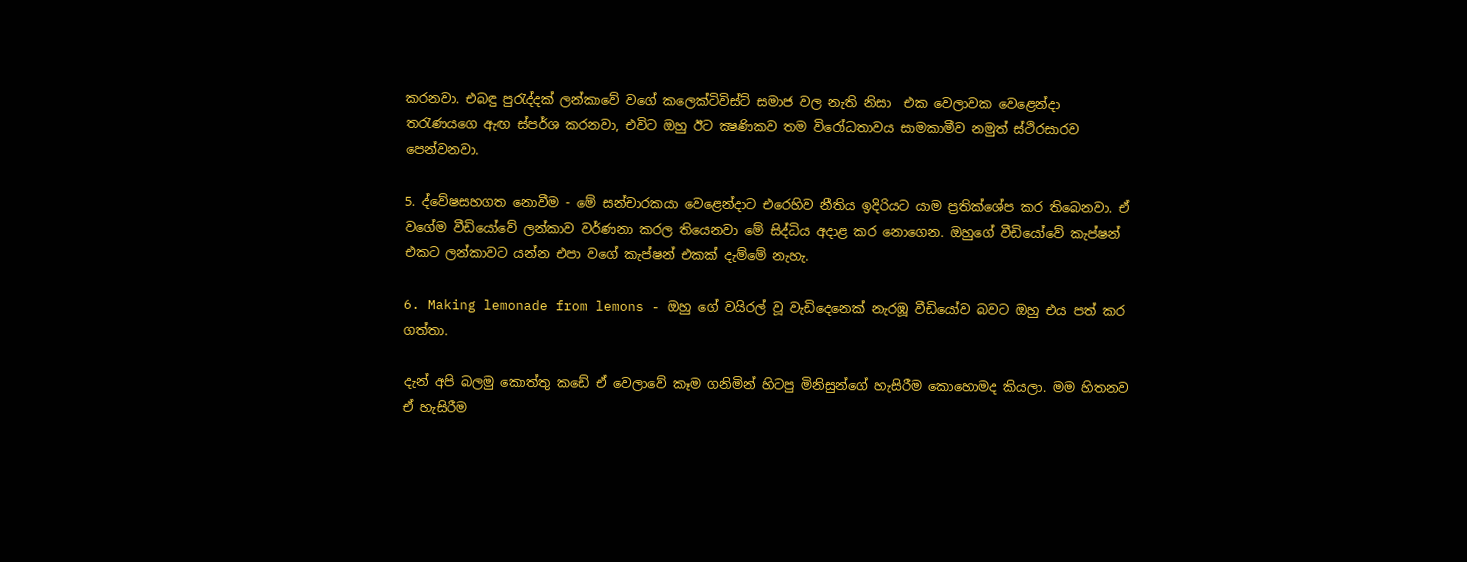කරනවා. එබඳු පුරැද්දක් ලන්කාවේ වගේ කලෙක්ටිවිස්ට් සමාජ වල නැති නිසා  එක වෙලාවක වෙළෙන්දා තරැණයගෙ ඇඟ ස්පර්ශ කරනවා, එවිට ඔහු ඊට ක්‍ෂණිකව තම විරෝධතාවය සාමකාමීව නමුත් ස්ථිරසාරව පෙන්වනවා.

5. ද්වේෂසහගත නොවීම - මේ සන්චාරකයා වෙළෙන්දාට එරෙහිව නීතිය ඉදිරියට යාම ප්‍රතික්ශේප කර තිබෙනවා. ඒ වගේම වීඩියෝවේ ලන්කාව වර්ණනා කරල තියෙනවා මේ සිද්ධිය අදාළ කර නොගෙන. ඔහුගේ වීඩියෝවේ කැප්‍ෂන් එකට ලන්කාවට යන්න එපා වගේ කැප්‍ෂන් එකක් දැම්මේ නැහැ.

6. Making lemonade from lemons - ඔහු ගේ වයිරල් වූ වැඩිදෙනෙක් නැරඹූ වීඩියෝව බවට ඔහු එය පත් කර ගත්තා.

දැන් අපි බලමු කොත්තු කඩේ ඒ වෙලාවේ කෑම ගනිමින් හිටපු මිනිසුන්ගේ හැසිරීම කොහොමද කියලා. මම හිතනව ඒ හැසිරීම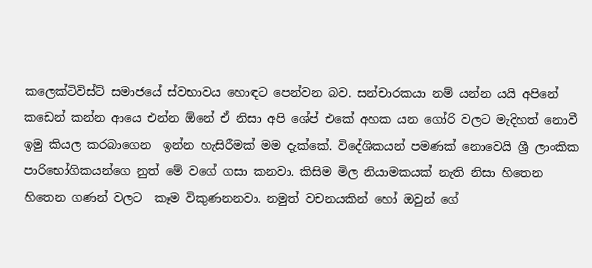කලෙක්ටිවිස්ට් සමාජයේ ස්වභාවය හොඳට පෙන්වන බව. සන්චාරකයා නම් යන්න යයි අපිනේ කඩෙන් කන්න ආයෙ එන්න ඕනේ ඒ නිසා අපි ශේප් එකේ අහක යන ගෝරි වලට මැදිහත් නොවී ඉමු කියල කරබාගෙන  ඉන්න හැසිරීමක් මම දැක්කේ. විදේශිකයන් පමණක් නොවෙයි ශ්‍රී ලාංකික පාරිභෝගිකයන්ගෙ නුත් මේ වගේ ගසා කනවා. කිසිම මිල නියාමකයක් නැති නිසා හිතෙන හිතෙන ගණන් වලට  කෑම විකුණනනවා. නමුත් වචනයකින් හෝ ඔවුන් ගේ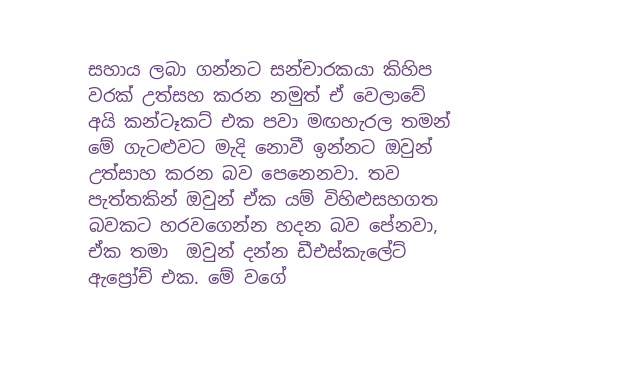සහාය ලබා ගන්නට සන්චාරකයා කිහිප වරක් උත්සහ කරන නමුත් ඒ වෙලාවේ අයි කන්ටෑකට් එක පවා මඟහැරල තමන් මේ ගැටළුවට මැදි නොවී ඉන්නට ඔවුන් උත්සාහ කරන බව පෙනෙනවා. තව පැත්තකින් ඔවුන් ඒක යම් විහිළුසහගත බවකට හරවගෙන්න හදන බව පේනවා, ඒක තමා  ඔවුන් දන්න ඩීඑස්කැලේට් ඇප්‍රෝච් එක. මේ වගේ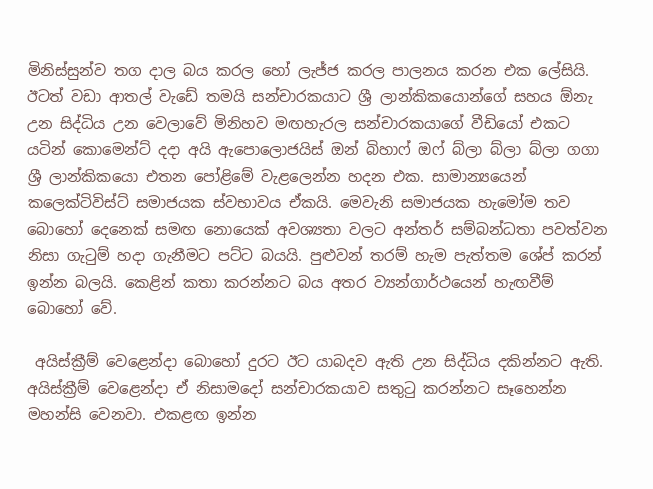මිනිස්සුන්ව තග දාල බය කරල හෝ ලැජ්ජ කරල පාලනය කරන එක ලේසියි. ඊටත් වඩා ආතල් වැඩේ තමයි සන්චාරකයාට ශ්‍රී ලාන්කිකයොන්ගේ සහය ඕනැ උන සිද්ධිය උන වෙලාවේ මිනිහව මඟහැරල සන්චාරකයාගේ වීඩියෝ එකට යටින් කොමෙන්ට් දදා අයි ඇපොලොජයිස් ඔන් බිහාෆ් ඔෆ් බ්ලා බ්ලා බ්ලා ගගා ශ්‍රී ලාන්කිකයො එතන පෝළිමේ වැළලෙන්න හදන එක. සාමාන්‍යයෙන් කලෙක්ටිවිස්ට් සමාජයක ස්වභාවය ඒකයි. මෙවැනි සමාජයක හැමෝම තව බොහෝ දෙනෙක් සමඟ නොයෙක් අවශ්‍යතා වලට අන්තර් සම්බන්ධතා පවත්වන නිසා ගැටුම් හදා ගැනීමට පට්ට බයයි. පුළුවන් තරම් හැම පැත්තම ශේප් කරන් ඉන්න බලයි. කෙළින් කතා කරන්නට බය අතර ව්‍යන්ගාර්ථයෙන් හැඟවීම් බොහෝ වේ.

 අයිස්ක්‍රීම් වෙළෙන්දා බොහෝ දුරට ඊට යාබදව ඇති උන සිද්ධිය දකින්නට ඇති. අයිස්ක්‍රීම් වෙළෙන්දා ඒ නිසාමදෝ සන්චාරකයාව සතුටු කරන්නට සෑහෙන්න මහන්සි වෙනවා. එකළඟ ඉන්න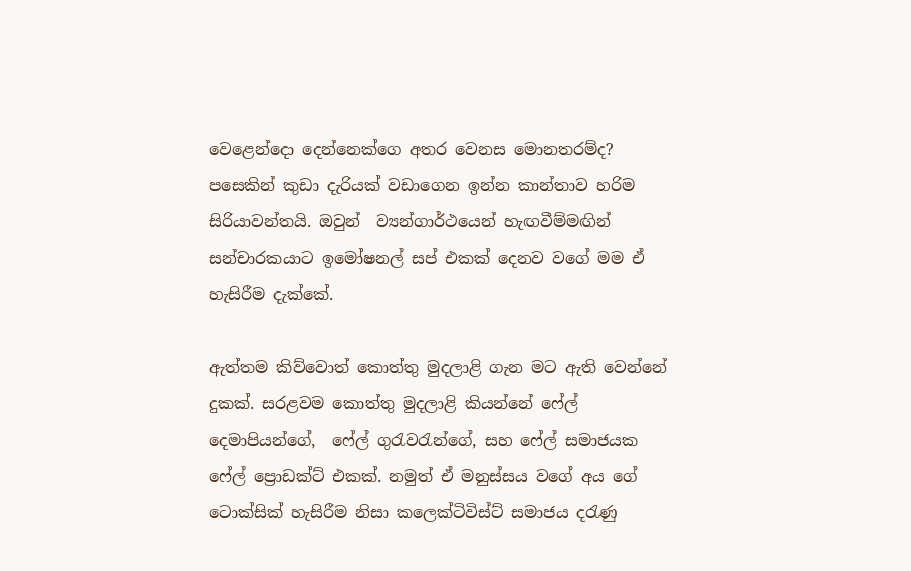වෙළෙන්දො දෙන්නෙක්ගෙ අතර වෙනස මොනතරම්ද? පසෙකින් කුඩා දැරියක් වඩාගෙන ඉන්න කාන්තාව හරිම සිරියාවන්තයි. ඔවුන්  ව්‍යන්ගාර්ථයෙන් හැඟවීම්මඟින් සන්චාරකයාට ඉමෝෂනල් සප් එකක් දෙනව වගේ මම ඒ හැසිරීම දැක්කේ.

ඇත්තම කිව්වොත් කොත්තු මුදලාළි ගැන මට ඇති වෙන්නේ දුකක්. සරළවම කොත්තු මුදලාළි කියන්නේ ෆේල් දෙමාපියන්ගේ,  ෆේල් ගුරැවරැන්ගේ, සහ ෆේල් සමාජයක ෆේල් ප්‍රොඩක්ට් එකක්. නමුත් ඒ මනුස්සය වගේ අය ගේ ටොක්සික් හැසිරීම නිසා කලෙක්ටිවිස්ට් සමාජය දරැණු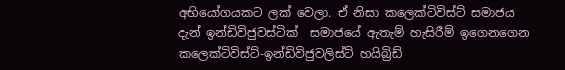අභියෝගයකට ලක් වෙලා. ඒ නිසා කලෙක්ටිවිස්ට් සමාජය දැන් ඉන්ඩිවිජුවස්ටික්  සමාජයේ ඇතැම් හැසිරීම් ඉගෙනගෙන කලෙක්ටිවිස්ට්-ඉන්ඩිවිජුවලිස්ට් හයිබ්‍රිඩ්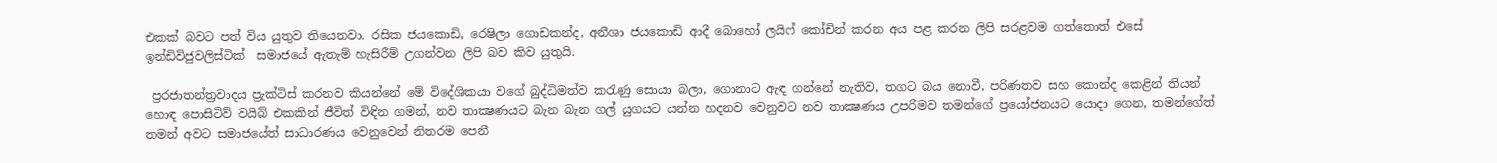එකක් බවට පත් විය යුතුව තියෙනවා. රසික ජයකොඩි, රෙෂිලා ගොඩකන්ද, අනීශා ජයකොඩි ආදී බොහෝ ලයිෆ් කෝචින් කරන අය පළ කරන ලිපි සරළවම ගත්තොත් එසේ ඉන්ඩිවිජුවලිස්ටික්  සමාජයේ ඇතැම් හැසිරීම් උගන්වන ලිපි බව කිව යුතුයි.

 ප්‍රරජාතන්ත්‍රවාදය ප්‍රැක්ටිස් කරනව කියන්නේ මේ විදේශිකයා වගේ බුද්ධිමත්ව කරැණු සොයා බලා, ගොනාට ඇඳ ගන්නේ නැතිව, තගට බය නොවී, පරිණතව සහ කොන්ද කෙළින් තියන් හොඳ පොසිටිව් වයිබ් එකකින් ජීවිත් විඳින ගමන්, නව තාක්‍ෂණයට බැන බැන ගල් යුගයට යන්න හදනව වෙනුවට නව තාක්‍ෂණය උපරිමව තමන්ගේ ප්‍රයෝජනයට යොදා ගෙන, තමන්ගේත් තමන් අවට සමාජයේත් සාධාරණය වෙනුවෙන් නිතරම පෙනී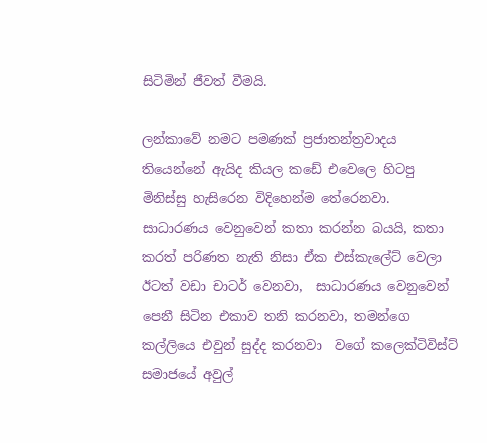සිටිමින් ජීවත් වීමයි.

ලන්කාවේ නමට පමණක් ප්‍රජාතන්ත්‍රවාදය තියෙන්නේ ඇයිද කියල කඩේ එවෙලෙ හිටපු මිනිස්සු හැසිරෙන විදිහෙන්ම තේරෙනවා.  සාධාරණය වෙනුවෙන් කතා කරන්න බයයි, කතා කරත් පරිණත නැති නිසා ඒක එස්කැලේට් වෙලා ඊටත් වඩා චාටර් වෙනවා,  සාධාරණය වෙනුවෙන් පෙනී සිටින එකාව තනි කරනවා, තමන්ගෙ කල්ලියෙ එවුන් සුද්ද කරනවා  වගේ කලෙක්ටිවිස්ට් සමාජයේ අවුල්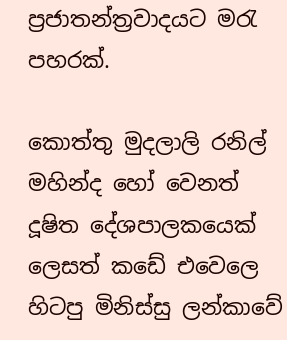ප්‍රජාතන්ත්‍රවාදයට මරැ පහරක්.

කොත්තු මුදලාලි රනිල් මහින්ද හෝ වෙනත් දූෂිත දේශපාලකයෙක් ලෙසත් කඩේ එවෙලෙ හිටපු මිනිස්සු ලන්කාවේ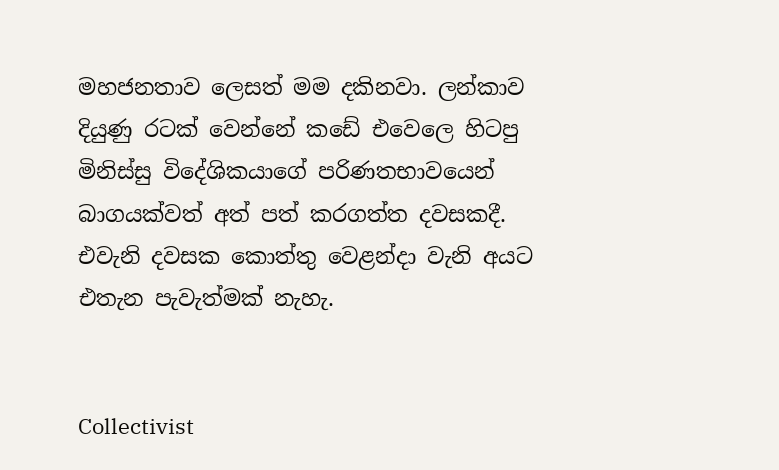මහජනතාව ලෙසත් මම දකිනවා. ලන්කාව දියුණු රටක් වෙන්නේ කඩේ එවෙලෙ හිටපු මිනිස්සු විදේශිකයාගේ පරිණතභාවයෙන් බාගයක්වත් අත් පත් කරගත්ත දවසකදී. එවැනි දවසක කොත්තු වෙළන්දා වැනි අයට එතැන පැවැත්මක් නැහැ.


Collectivist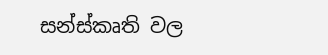සන්ස්කෘති වල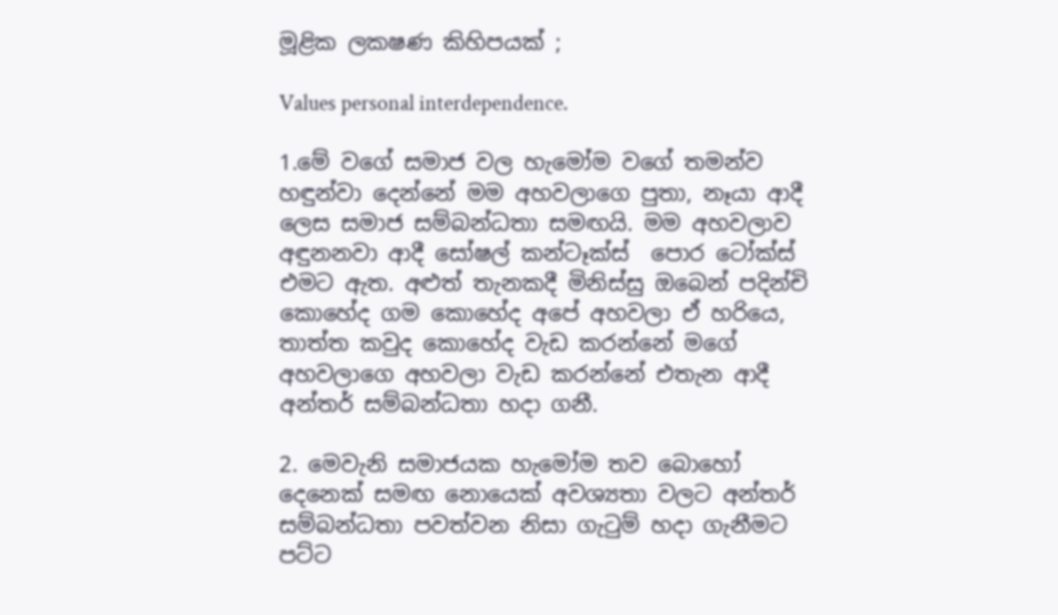මූළික ලකෂණ කිහිපයක් ;

Values personal interdependence.

1.මේ වගේ සමාජ වල හැමෝම වගේ තමන්ව හඳුන්වා දෙන්නේ මම අහවලාගෙ පුතා, නෑයා ආදී ලෙස සමාජ සම්බන්ධතා සමඟයි. මම අහවලාව අඳුනනවා ආදී සෝෂල් කන්ටෑක්ස්  පොර ටෝක්ස් එමට ඇත. අළුත් තැනකදී මිනිස්සු ඔබෙන් පදින්චි කොහේද ගම කොහේද අපේ අහවලා ඒ හරියෙ, තාත්ත කවුද කොහේද වැඩ කරන්නේ මගේ අහවලාගෙ අහවලා වැඩ කරන්නේ එතැන ආදී අන්තර් සම්බන්ධතා හදා ගනී.

2. මෙවැනි සමාජයක හැමෝම තව බොහෝ දෙනෙක් සමඟ නොයෙක් අවශ්‍යතා වලට අන්තර් සම්බන්ධතා පවත්වන නිසා ගැටුම් හදා ගැනීමට පට්ට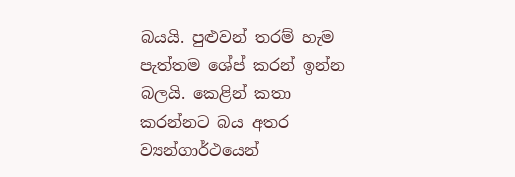බයයි. පුළුවන් තරම් හැම පැත්තම ශේප් කරන් ඉන්න බලයි. කෙළින් කතා කරන්නට බය අතර ව්‍යන්ගාර්ථයෙන්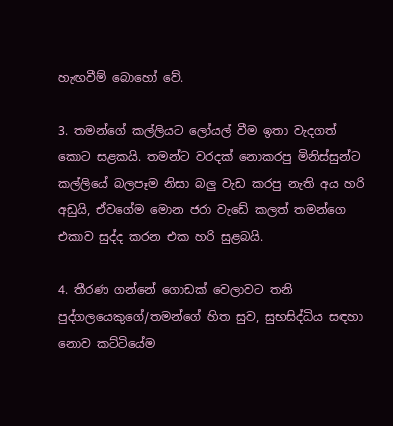හැඟවීම් බොහෝ වේ.

3. තමන්ගේ කල්ලියට ලෝයල් වීම ඉතා වැදගත් කොට සළකයි. තමන්ට වරදක් නොකරපු මිනිස්සුන්ට කල්ලියේ බලපෑම නිසා බලු වැඩ කරපු නැති අය හරි අඩුයි, ඒවගේම මොන ජරා වැඩේ කලත් තමන්ගෙ එකාව සුද්ද කරන එක හරි සුළබයි.

4. තීරණ ගන්නේ ගොඩක් වෙලාවට තනි පුද්ගලයෙකුගේ/තමන්ගේ හිත සුව, සුභසිද්ධිය සඳහා නොව කට්ටියේම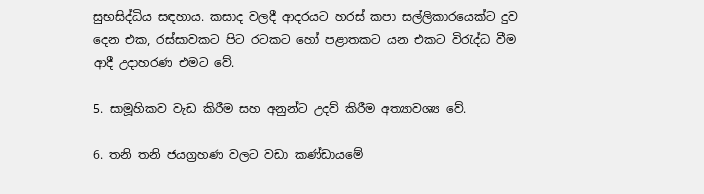සුභසිද්ධිය සඳහාය. කසාද වලදී ආදරයට හරස් කපා සල්ලිකාරයෙක්ට දුව දෙන එක, රස්සාවකට පිට රටකට හෝ පළාතකට යන එකට විරැද්ධ වීම ආදී උදාහරණ එමට වේ.

5. සාමූහිකව වැඩ කිරීම සහ අනුන්ට උදව් කිරීම අත්‍යාවශ්‍ය වේ.

6. තනි තනි ජයග්‍රහණ වලට වඩා කණ්ඩායමේ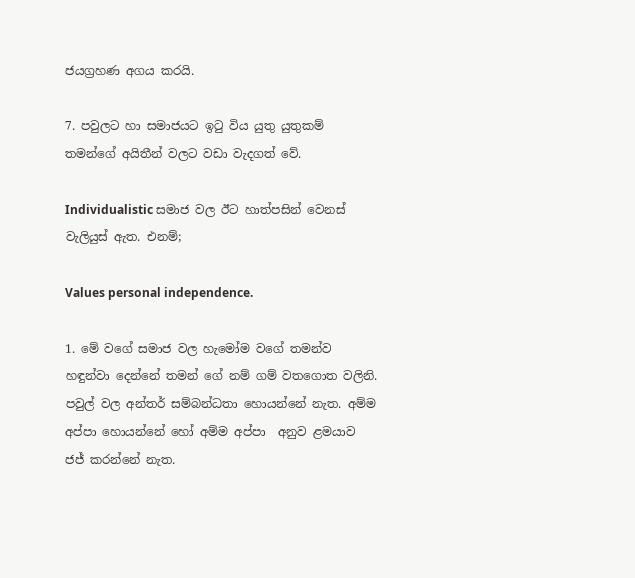ජයග්‍රහණ අගය කරයි.

7. පවුලට හා සමාජයට ඉටු විය යුතු යුතුකම් තමන්ගේ අයිතීන් වලට වඩා වැදගත් වේ.

Individualistic සමාජ වල ඊට හාත්පසින් වෙනස් වැලියුස් ඇත. එනම්;

Values personal independence.

1. මේ වගේ සමාජ වල හැමෝම වගේ තමන්ව හඳුන්වා දෙන්නේ තමන් ගේ නම් ගම් වතගොත වලිනි. පවුල් වල අන්තර් සම්බන්ධතා හොයන්නේ නැත. අම්ම අප්පා හොයන්නේ හෝ අම්ම අප්පා  අනුව ළමයාව ජජ් කරන්නේ නැත.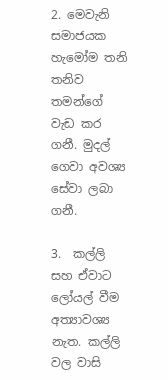2. මෙවැනි සමාජයක හැමෝම තනි තනිව තමන්ගේ වැඩ කර ගනී. මුදල් ගෙවා අවශ්‍ය සේවා ලබා ගනී.

3.  කල්ලි සහ ඒවාට ලෝයල් වීම අත්‍යාවශ්‍ය නැත. කල්ලි වල වාසි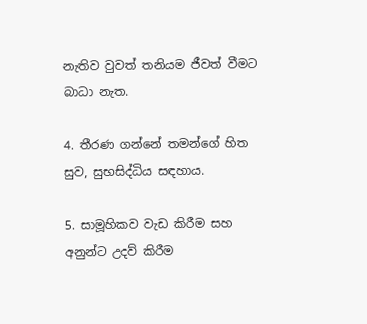නැතිව වුවත් තනියම ජීවත් වීමට බාධා නැත.

4. තීරණ ගන්නේ තමන්ගේ හිත සුව, සුභසිද්ධිය සඳහාය.

5. සාමූහිකව වැඩ කිරීම සහ අනුන්ට උදව් කිරීම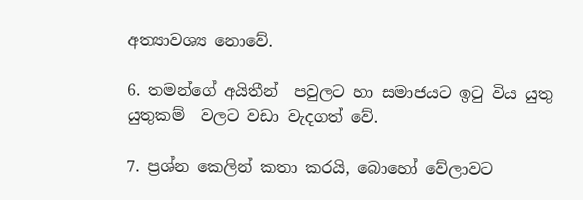අත්‍යාවශ්‍ය නොවේ.

6. තමන්ගේ අයිතීන්  පවුලට හා සමාජයට ඉටු විය යුතු යුතුකම්  වලට වඩා වැදගත් වේ.

7. ප්‍රශ්න කෙලින් කතා කරයි, බොහෝ වේලාවට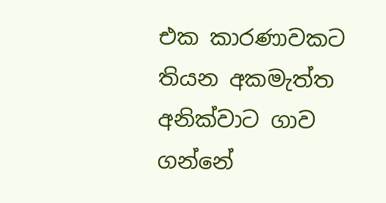එක කාරණාවකට තියන අකමැත්ත අනික්වාට ගාව ගන්නේ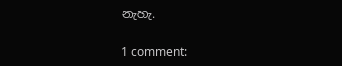නැහැ.

1 comment: